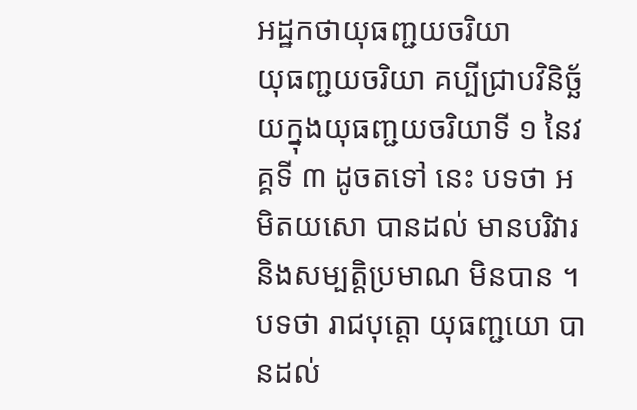អដ្ឋកថាយុធញ្ជយចរិយា
យុធញ្ជយចរិយា គប្បីជ្រាបវិនិច្ឆ័យក្នុងយុធញ្ជយចរិយាទី ១ នៃវគ្គទី ៣ ដូចតទៅ នេះ បទថា អមិតយសោ បានដល់ មានបរិវារ និងសម្បត្តិប្រមាណ មិនបាន ។ បទថា រាជបុត្តោ យុធញ្ជយោ បានដល់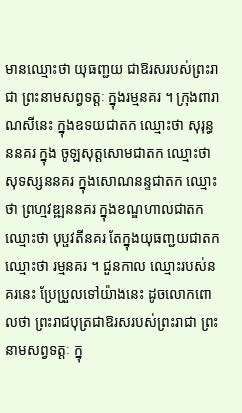មានឈ្មោះថា យុធញ្ជយ ជាឱរសរបស់ព្រះរាជា ព្រះនាមសព្វទត្តៈ ក្នុងរម្មនគរ ។ ក្រុងពារាណសីនេះ ក្នុងឧទយជាតក ឈ្មោះថា សុរុន្ធននគរ ក្នុង ចូឡសុត្តសោមជាតក ឈ្មោះថា សុទស្សននគរ ក្នុងសោណនន្ទជាតក ឈ្មោះថា ព្រហ្មវឌ្ឍននគរ ក្នុងខណ្ឌហាលជាតក ឈ្មោះថា បុប្ផវតីនគរ តែក្នុងយុធញ្ជយជាតក ឈ្មោះថា រម្មនគរ ។ ជួនកាល ឈ្មោះរបស់នគរនេះ ប្រែប្រួលទៅយ៉ាងនេះ ដូចលោកពោលថា ព្រះរាជបុត្រជាឱរសរបស់ព្រះរាជា ព្រះនាមសព្វទត្តៈ ក្នុ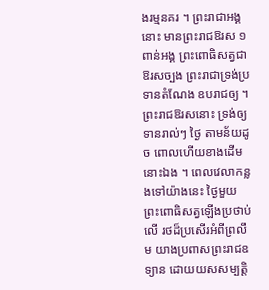ងរម្មនគរ ។ ព្រះរាជាអង្គនោះ មានព្រះរាជឱរស ១ ពាន់អង្គ ព្រះពោធិសត្វជាឱរសច្បង ព្រះរាជាទ្រង់ប្រទានតំណែង ឧបរាជឲ្យ ។ ព្រះរាជឱរសនោះ ទ្រង់ឲ្យទានរាល់ៗ ថ្ងៃ តាមន័យដូច ពោលហើយខាងដើមនោះឯង ។ ពេលវេលាកន្លងទៅយ៉ាងនេះ ថ្ងៃមួយ ព្រះពោធិសត្វឡើងប្រថាប់លើ រថដ៏ប្រសើរអំពីព្រលឹម យាងប្រពាសព្រះរាជឧទ្យាន ដោយយសសម្បត្តិ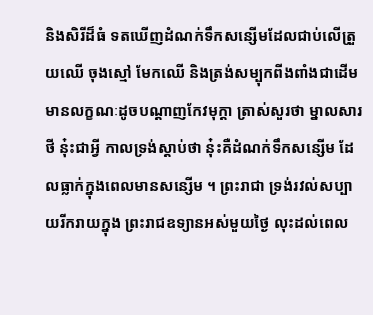និងសិរីដ៏ធំ ទតឃើញដំណក់ទឹកសន្សើមដែលជាប់លើត្រួយឈើ ចុងស្មៅ មែកឈើ និងត្រង់សម្បុកពីងពាំងជាដើម មានលក្ខណៈដូចបណ្តាញកែវមុក្តា ត្រាស់សួរថា ម្នាលសារថី នុ៎ះជាអ្វី កាលទ្រង់ស្តាប់ថា នុ៎ះគឺដំណក់ទឹកសន្សើម ដែលធ្លាក់ក្នុងពេលមានសន្សើម ។ ព្រះរាជា ទ្រង់រវល់សប្បាយរីករាយក្នុង ព្រះរាជឧទ្យានអស់មួយថ្ងៃ លុះដល់ពេល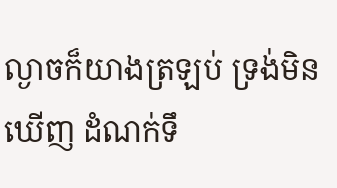ល្ងាចក៏យាងត្រឡប់ ទ្រង់មិនឃើញ ដំណក់ទឹ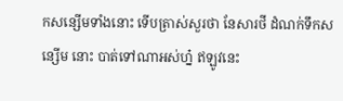កសន្សើមទាំងនោះ ទើបត្រាស់សួរថា នែសារថី ដំណក់ទឹកសន្សើម នោះ បាត់ទៅណាអស់ហ្ន៎ ឥឡូវនេះ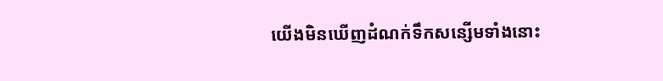យើងមិនឃើញដំណក់ទឹកសន្សើមទាំងនោះ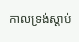កាលទ្រង់ស្តាប់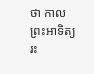ថា កាលព្រះអាទិត្យរះ